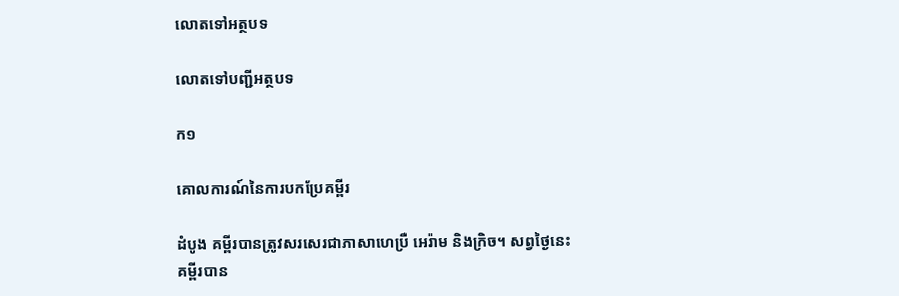លោតទៅអត្ថបទ

លោតទៅបញ្ជីអត្ថបទ

ក១

គោលការណ៍នៃការបកប្រែគម្ពីរ

ដំបូង គម្ពីរបានត្រូវសរសេរជាភាសាហេប្រឺ អេរ៉ាម និងក្រិច។ សព្វថ្ងៃនេះ គម្ពីរបាន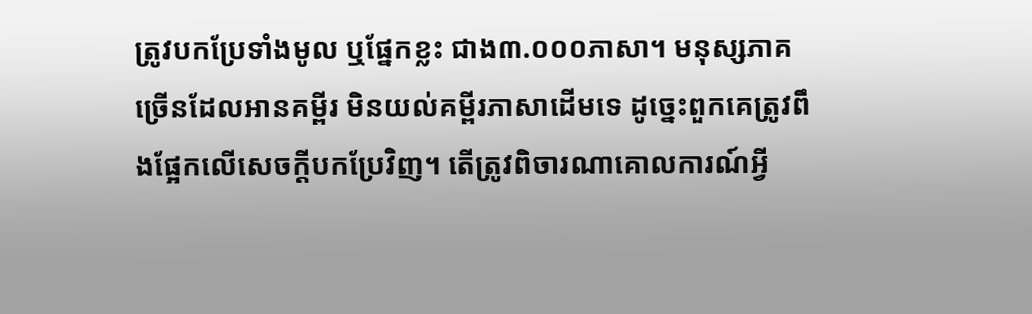ត្រូវបកប្រែទាំងមូល ឬផ្នែកខ្លះ ជាង៣.០០០ភាសា។ មនុស្សភាគច្រើនដែលអានគម្ពីរ មិនយល់គម្ពីរភាសាដើមទេ ដូច្នេះពួកគេត្រូវពឹងផ្អែកលើសេចក្ដីបកប្រែវិញ។ តើត្រូវពិចារណាគោលការណ៍អ្វី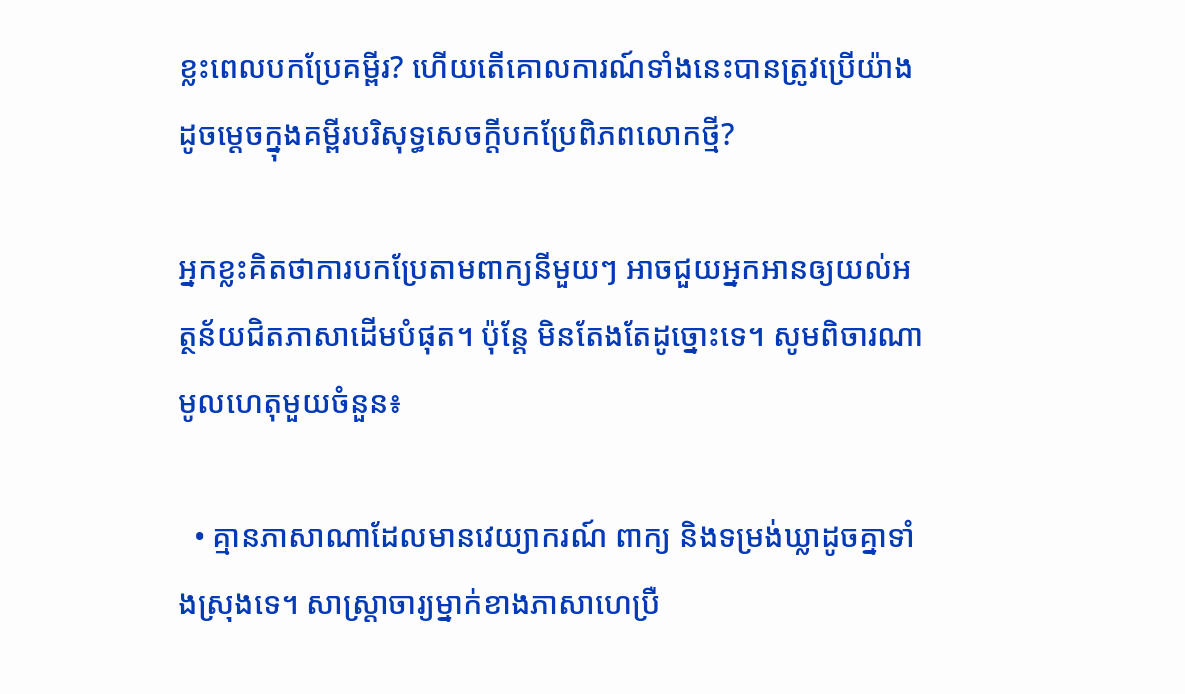ខ្លះពេលបកប្រែគម្ពីរ? ហើយតើគោលការណ៍ទាំងនេះបានត្រូវប្រើយ៉ាងដូចម្ដេចក្នុងគម្ពីរបរិសុទ្ធសេចក្ដីបកប្រែពិភពលោកថ្មី?

អ្នកខ្លះគិតថាការបកប្រែតាមពាក្យនីមួយៗ អាចជួយអ្នកអានឲ្យយល់អត្ថន័យជិតភាសាដើមបំផុត។ ប៉ុន្តែ មិនតែងតែដូច្នោះទេ។ សូមពិចារណាមូលហេតុមួយចំនួន៖

  • គ្មានភាសាណាដែលមានវេយ្យាករណ៍ ពាក្យ និងទម្រង់ឃ្លាដូចគ្នាទាំងស្រុងទេ។ សាស្ត្រាចារ្យម្នាក់ខាងភាសាហេប្រឺ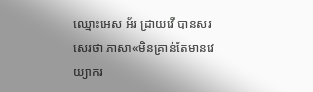ឈ្មោះអេស អ័រ ដ្រាយវើ បានសរសេរថា ភាសា«មិនគ្រាន់តែមានវេយ្យាករ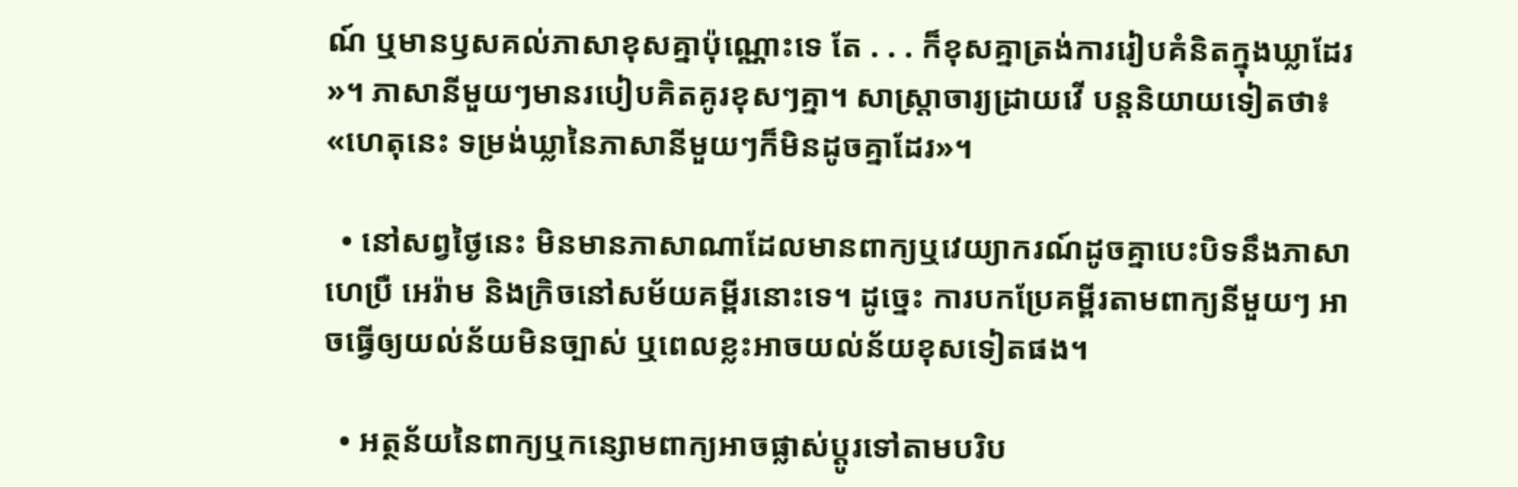ណ៍ ឬមានឫសគល់ភាសាខុសគ្នាប៉ុណ្ណោះទេ តែ . . . ក៏ខុសគ្នាត្រង់ការរៀបគំនិតក្នុងឃ្លាដែរ»។ ភាសានីមួយៗមានរបៀបគិតគូរខុសៗគ្នា។ សាស្ត្រាចារ្យដ្រាយវើ បន្តនិយាយទៀតថា៖ «ហេតុនេះ ទម្រង់ឃ្លានៃភាសានីមួយៗក៏មិនដូចគ្នាដែរ»។

  • នៅសព្វថ្ងៃនេះ មិនមានភាសាណាដែលមានពាក្យឬវេយ្យាករណ៍ដូចគ្នាបេះបិទនឹងភាសាហេប្រឺ អេរ៉ាម និងក្រិចនៅសម័យគម្ពីរនោះទេ។ ដូច្នេះ ការបកប្រែគម្ពីរតាមពាក្យនីមួយៗ អាចធ្វើឲ្យយល់ន័យមិនច្បាស់ ឬពេលខ្លះអាចយល់ន័យខុសទៀតផង។

  • អត្ថន័យនៃពាក្យឬកន្សោមពាក្យអាចផ្លាស់ប្ដូរទៅតាមបរិប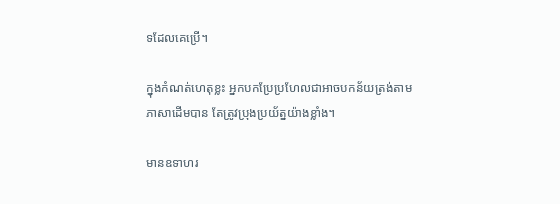ទដែលគេប្រើ។

ក្នុងកំណត់ហេតុខ្លះ អ្នកបកប្រែប្រហែលជាអាចបកន័យត្រង់តាមភាសាដើមបាន តែត្រូវប្រុងប្រយ័ត្នយ៉ាងខ្លាំង។

មានឧទាហរ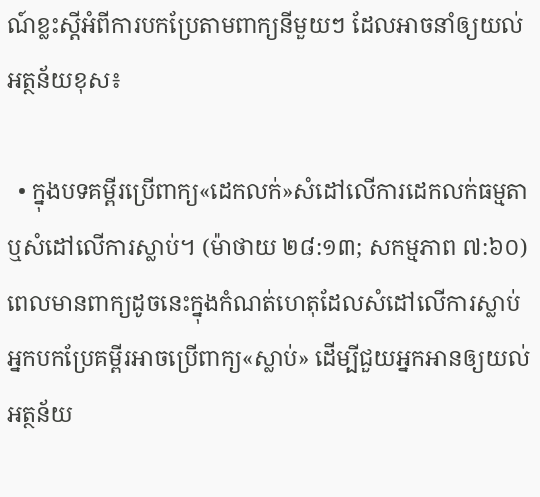ណ៍ខ្លះស្ដីអំពីការបកប្រែតាមពាក្យនីមួយៗ ដែលអាចនាំឲ្យយល់អត្ថន័យខុស៖

  • ក្នុងបទគម្ពីរប្រើពាក្យ«ដេកលក់»សំដៅលើការដេកលក់ធម្មតា ឬសំដៅលើការស្លាប់។ (ម៉ាថាយ ២៨:១៣; សកម្មភាព ៧:៦០) ពេលមានពាក្យដូចនេះក្នុងកំណត់ហេតុដែលសំដៅលើការស្លាប់ អ្នកបកប្រែគម្ពីរអាចប្រើពាក្យ«ស្លាប់» ដើម្បីជួយអ្នកអានឲ្យយល់អត្ថន័យ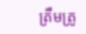ត្រឹមត្រូ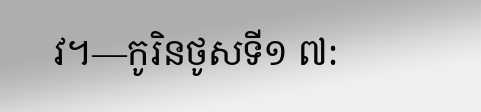វ។—កូរិនថូសទី១ ៧: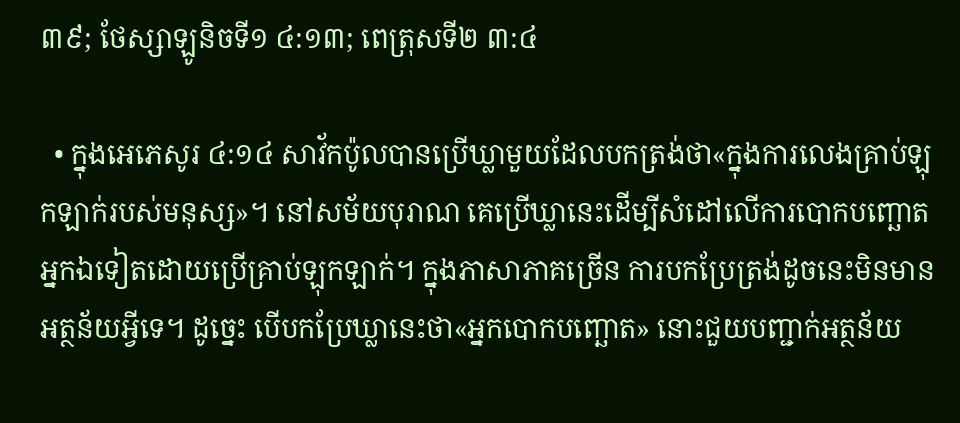៣៩; ថែស្សាឡូនិចទី១ ៤:១៣; ពេត្រុសទី២ ៣:៤

  • ក្នុងអេភេសូរ ៤:១៤ សាវ័កប៉ូលបានប្រើឃ្លាមួយដែលបកត្រង់ថា«ក្នុងការលេងគ្រាប់ឡុកឡាក់របស់មនុស្ស»។ នៅសម័យបុរាណ គេប្រើឃ្លានេះដើម្បីសំដៅលើការបោកបញ្ឆោតអ្នកឯទៀតដោយប្រើគ្រាប់ឡុកឡាក់។ ក្នុងភាសាភាគច្រើន ការបកប្រែត្រង់ដូចនេះមិនមានអត្ថន័យអ្វីទេ។ ដូច្នេះ បើបកប្រែឃ្លានេះថា«អ្នកបោកបញ្ឆោត» នោះជួយបញ្ជាក់អត្ថន័យ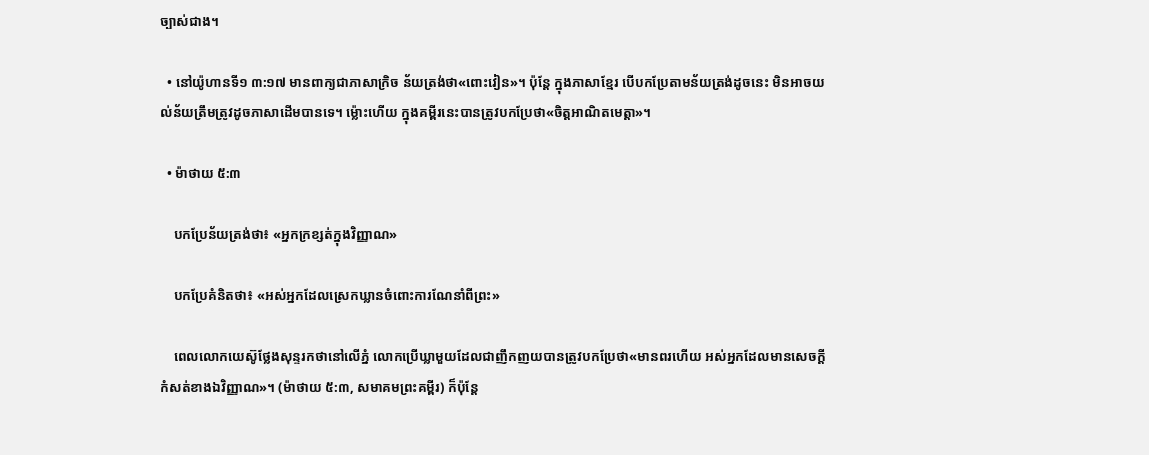ច្បាស់ជាង។

  • នៅយ៉ូហានទី១ ៣:១៧ មានពាក្យជាភាសាក្រិច ន័យត្រង់ថា«ពោះវៀន»។ ប៉ុន្តែ ក្នុងភាសាខ្មែរ បើបកប្រែតាមន័យត្រង់ដូចនេះ មិនអាចយល់ន័យត្រឹមត្រូវដូចភាសាដើមបានទេ។ ម្ល៉ោះហើយ ក្នុងគម្ពីរនេះបានត្រូវបកប្រែថា«ចិត្តអាណិតមេត្តា»។

  • ម៉ាថាយ ៥:៣

    បកប្រែន័យត្រង់ថា៖ «អ្នកក្រខ្សត់ក្នុងវិញ្ញាណ»

    បកប្រែគំនិតថា៖ «អស់អ្នកដែលស្រេកឃ្លានចំពោះការណែនាំពីព្រះ»

    ពេលលោកយេស៊ូថ្លែងសុន្ទរកថានៅលើភ្នំ លោកប្រើឃ្លាមួយដែលជាញឹកញយបានត្រូវបកប្រែថា«មានពរហើយ អស់អ្នកដែលមានសេចក្ដីកំសត់ខាងឯវិញ្ញាណ»។ (ម៉ាថាយ ៥:៣, សមាគមព្រះគម្ពីរ) ក៏ប៉ុន្តែ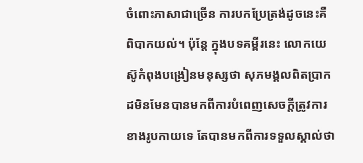ចំពោះភាសាជាច្រើន ការបកប្រែត្រង់ដូចនេះគឺពិបាកយល់។ ប៉ុន្តែ ក្នុងបទគម្ពីរនេះ លោកយេស៊ូកំពុងបង្រៀនមនុស្សថា សុភមង្គលពិតប្រាកដមិនមែនបានមកពីការបំពេញសេចក្ដីត្រូវការខាងរូបកាយទេ តែបានមកពីការទទួលស្គាល់ថា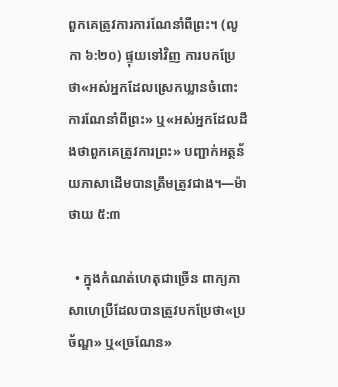ពួកគេត្រូវការការណែនាំពីព្រះ។ (លូកា ៦:២០) ផ្ទុយទៅវិញ ការបកប្រែថា«អស់អ្នកដែលស្រេកឃ្លានចំពោះការណែនាំពីព្រះ» ឬ«អស់អ្នកដែលដឹងថាពួកគេត្រូវការព្រះ» បញ្ជាក់អត្ថន័យភាសាដើមបានត្រឹមត្រូវជាង។—ម៉ាថាយ ៥:៣

  • ក្នុងកំណត់ហេតុជាច្រើន ពាក្យភាសាហេប្រឺដែលបានត្រូវបកប្រែថា«ប្រច័ណ្ឌ» ឬ«ច្រណែន»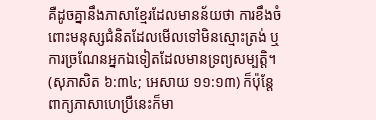គឺដូចគ្នានឹងភាសាខ្មែរដែលមានន័យថា ការខឹងចំពោះមនុស្សជំនិតដែលមើលទៅមិនស្មោះត្រង់ ឬការច្រណែនអ្នកឯទៀតដែលមានទ្រព្យសម្បត្តិ។ (សុភាសិត ៦:៣៤; អេសាយ ១១:១៣) ក៏ប៉ុន្តែ ពាក្យភាសាហេប្រឺនេះក៏មា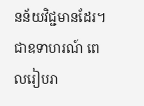នន័យវិជ្ជមានដែរ។ ជាឧទាហរណ៍ ពេលរៀបរា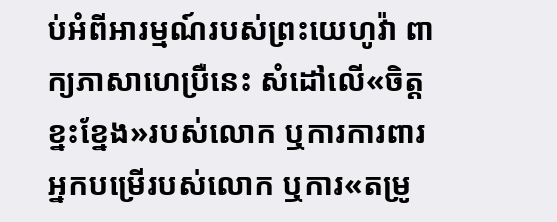ប់អំពីអារម្មណ៍របស់ព្រះយេហូវ៉ា ពាក្យភាសាហេប្រឺនេះ សំដៅលើ«ចិត្តខ្នះខ្នែង»របស់លោក ឬការការពារអ្នកបម្រើរបស់លោក ឬការ«តម្រូ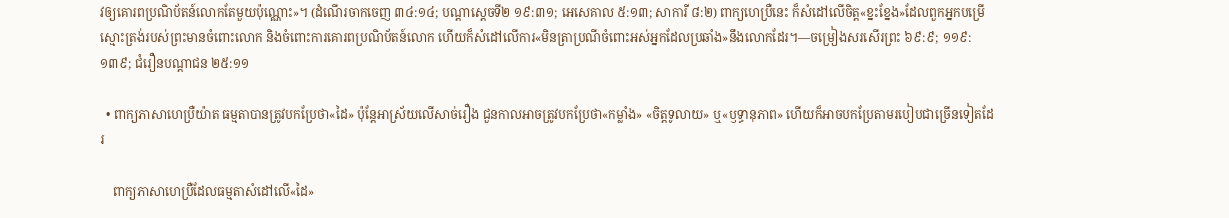វឲ្យគោរពប្រណិប័តន៍លោកតែមួយប៉ុណ្ណោះ»។ (ដំណើរចាកចេញ ៣៤:១៤; បណ្ដាស្ដេចទី២ ១៩:៣១; អេសេគាល ៥:១៣; សាការី ៨:២) ពាក្យហេប្រឺនេះ ក៏សំដៅលើចិត្ត«ខ្នះខ្នែង»ដែលពួកអ្នកបម្រើស្មោះត្រង់របស់ព្រះមានចំពោះលោក និងចំពោះការគោរពប្រណិប័តន៍លោក ហើយក៏សំដៅលើការ«មិនត្រាប្រណីចំពោះអស់អ្នកដែលប្រឆាំង»នឹងលោកដែរ។—ចម្រៀងសរសើរព្រះ ៦៩:៩; ១១៩:១៣៩; ជំរឿនបណ្ដាជន ២៥:១១

  • ពាក្យភាសាហេប្រឺយ៉ាត ធម្មតាបានត្រូវបកប្រែថា«ដៃ» ប៉ុន្តែអាស្រ័យលើសាច់រឿង ជួនកាលអាចត្រូវបកប្រែថា«កម្លាំង» «ចិត្តទូលាយ» ឬ«ឫទ្ធានុភាព» ហើយក៏អាចបកប្រែតាមរបៀបជាច្រើនទៀតដែរ

    ពាក្យភាសាហេប្រឺដែលធម្មតាសំដៅលើ«ដៃ»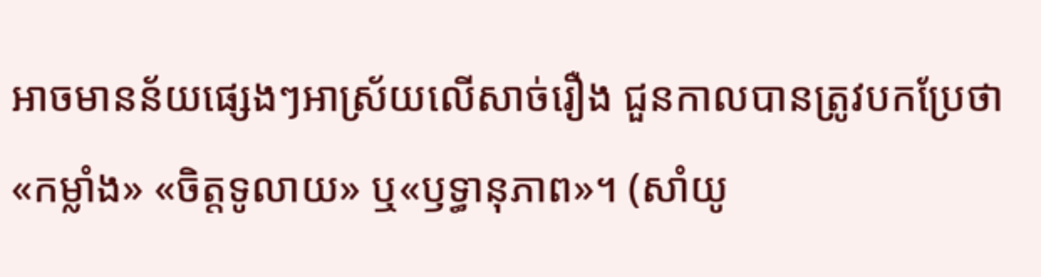អាចមានន័យផ្សេងៗអាស្រ័យលើសាច់រឿង ជួនកាលបានត្រូវបកប្រែថា«កម្លាំង» «ចិត្តទូលាយ» ឬ«ឫទ្ធានុភាព»។ (សាំយូ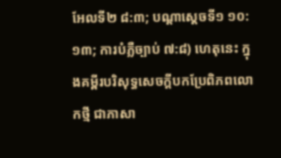អែលទី២ ៨:៣; បណ្ដាស្ដេចទី១ ១០:១៣; ការបំភ្លឺច្បាប់ ៧:៨) ហេតុនេះ ក្នុងគម្ពីរបរិសុទ្ធសេចក្ដីបកប្រែពិភពលោកថ្មី ជាភាសា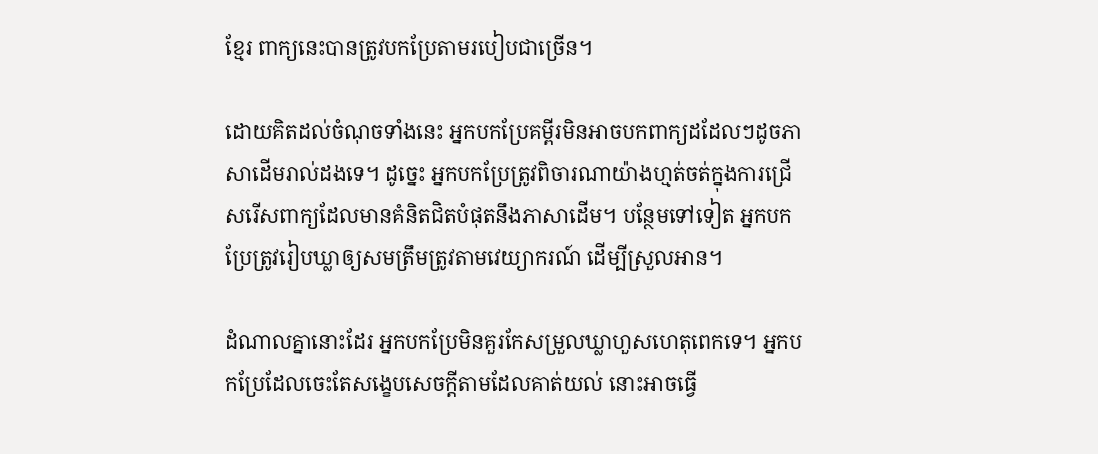ខ្មែរ ពាក្យនេះបានត្រូវបកប្រែតាមរបៀបជាច្រើន។

ដោយគិតដល់ចំណុចទាំងនេះ អ្នកបកប្រែគម្ពីរមិនអាចបកពាក្យដដែលៗដូចភាសាដើមរាល់ដងទេ។ ដូច្នេះ អ្នកបកប្រែត្រូវពិចារណាយ៉ាងហ្មត់ចត់ក្នុងការជ្រើសរើសពាក្យដែលមានគំនិតជិតបំផុតនឹងភាសាដើម។ បន្ថែមទៅទៀត អ្នកបកប្រែត្រូវរៀបឃ្លាឲ្យសមត្រឹមត្រូវតាមវេយ្យាករណ៍ ដើម្បីស្រួលអាន។

ដំណាលគ្នានោះដែរ អ្នកបកប្រែមិនគួរកែសម្រួលឃ្លាហួសហេតុពេកទេ។ អ្នកបកប្រែដែលចេះតែសង្ខេបសេចក្ដីតាមដែលគាត់យល់ នោះអាចធ្វើ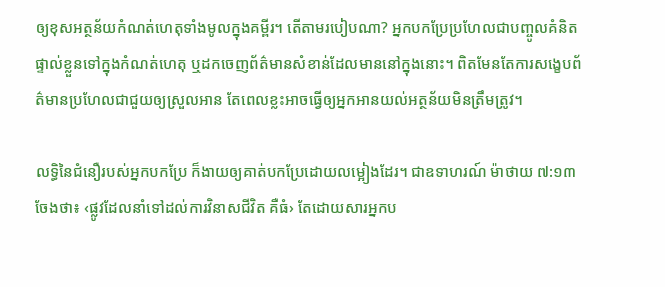ឲ្យខុសអត្ថន័យកំណត់ហេតុទាំងមូលក្នុងគម្ពីរ។ តើតាមរបៀបណា? អ្នកបកប្រែប្រហែលជាបញ្ចូលគំនិតផ្ទាល់ខ្លួនទៅក្នុងកំណត់ហេតុ ឬដកចេញព័ត៌មានសំខាន់ដែលមាននៅក្នុងនោះ។ ពិតមែនតែការសង្ខេបព័ត៌មានប្រហែលជាជួយឲ្យស្រួលអាន តែពេលខ្លះអាចធ្វើឲ្យអ្នកអានយល់អត្ថន័យមិនត្រឹមត្រូវ។

លទ្ធិនៃជំនឿរបស់អ្នកបកប្រែ ក៏ងាយឲ្យគាត់បកប្រែដោយលម្អៀងដែរ។ ជាឧទាហរណ៍ ម៉ាថាយ ៧:១៣ ចែងថា៖ ‹ផ្លូវដែលនាំទៅដល់ការវិនាសជីវិត គឺធំ› តែដោយសារអ្នកប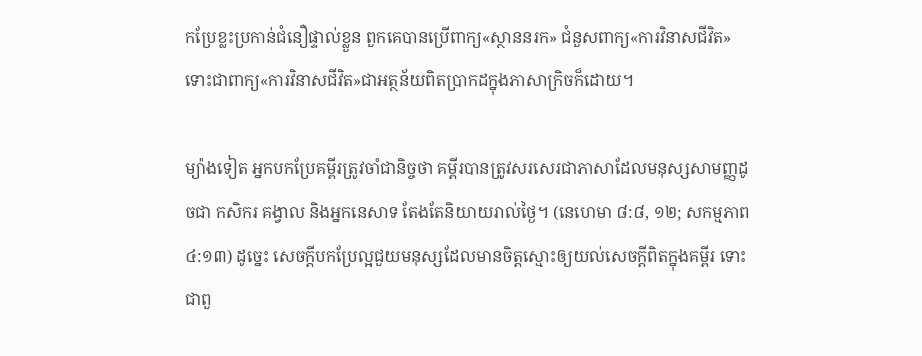កប្រែខ្លះប្រកាន់ជំនឿផ្ទាល់ខ្លួន ពួកគេបានប្រើពាក្យ«ស្ថាននរក» ជំនួសពាក្យ«ការវិនាសជីវិត» ទោះជាពាក្យ«ការវិនាសជីវិត»ជាអត្ថន័យពិតប្រាកដក្នុងភាសាក្រិចក៏ដោយ។

ម្យ៉ាងទៀត អ្នកបកប្រែគម្ពីរត្រូវចាំជានិច្ចថា គម្ពីរបានត្រូវសរសេរជាភាសាដែលមនុស្សសាមញ្ញដូចជា កសិករ គង្វាល និងអ្នកនេសាទ តែងតែនិយាយរាល់ថ្ងៃ។ (នេហេមា ៨:៨, ១២; សកម្មភាព ៤:១៣) ដូច្នេះ សេចក្ដីបកប្រែល្អជួយមនុស្សដែលមានចិត្តស្មោះឲ្យយល់សេចក្ដីពិតក្នុងគម្ពីរ ទោះជាពួ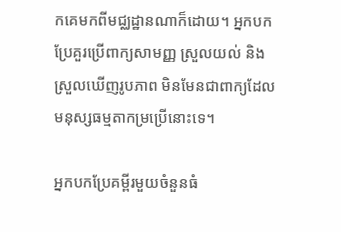កគេមកពីមជ្ឈដ្ឋានណាក៏ដោយ។ អ្នកបកប្រែគួរប្រើពាក្យសាមញ្ញ ស្រួលយល់ និងស្រួលឃើញរូបភាព មិនមែនជាពាក្យដែលមនុស្សធម្មតាកម្រប្រើនោះទេ។

អ្នកបកប្រែគម្ពីរមួយចំនួនធំ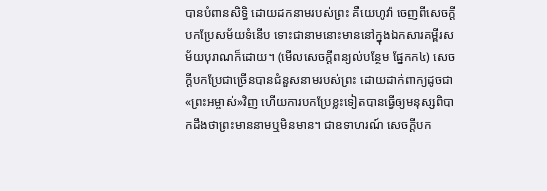បានបំពានសិទ្ធិ ដោយដកនាមរបស់ព្រះ គឺយេហូវ៉ា ចេញពីសេចក្ដីបកប្រែសម័យទំនើប ទោះជានាមនោះមាននៅក្នុងឯកសារគម្ពីរសម័យបុរាណក៏ដោយ។ (មើលសេចក្ដីពន្យល់បន្ថែម ផ្នែកក៤) សេចក្ដីបកប្រែជាច្រើនបានជំនួសនាមរបស់ព្រះ ដោយដាក់ពាក្យដូចជា«ព្រះអម្ចាស់»វិញ ហើយការបកប្រែខ្លះទៀតបានធ្វើឲ្យមនុស្សពិបាកដឹងថាព្រះមាននាមឬមិនមាន។ ជាឧទាហរណ៍ សេចក្ដីបក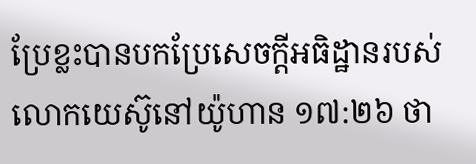ប្រែខ្លះបានបកប្រែសេចក្ដីអធិដ្ឋានរបស់លោកយេស៊ូនៅយ៉ូហាន ១៧:២៦ ថា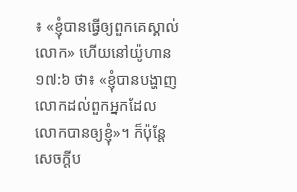៖ «ខ្ញុំបានធ្វើឲ្យពួកគេស្គាល់លោក» ហើយនៅយ៉ូហាន ១៧:៦ ថា៖ «ខ្ញុំបានបង្ហាញលោកដល់ពួកអ្នកដែលលោកបានឲ្យខ្ញុំ»។ ក៏ប៉ុន្តែ សេចក្ដីប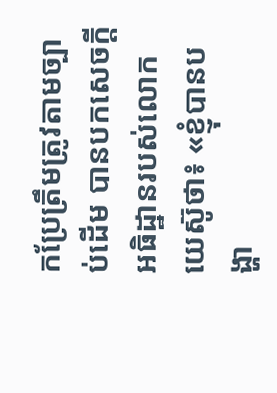កប្រែត្រឹមត្រូវតាមច្បាប់ដើម បានបកសេចក្ដីអធិដ្ឋានរបស់លោកយេស៊ូថា៖ «ខ្ញុំបានបង្ហា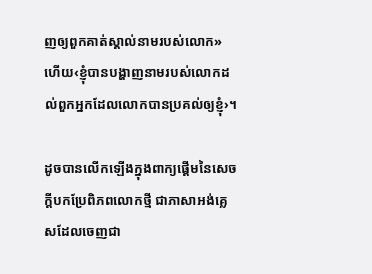ញឲ្យពួកគាត់ស្គាល់នាមរបស់លោក» ហើយ‹ខ្ញុំបានបង្ហាញនាមរបស់លោកដល់ពួកអ្នកដែលលោកបានប្រគល់ឲ្យខ្ញុំ›។

ដូចបានលើកឡើងក្នុងពាក្យផ្ដើមនៃសេចក្ដីបកប្រែពិភពលោកថ្មី ជាភាសាអង់គ្លេសដែលចេញជា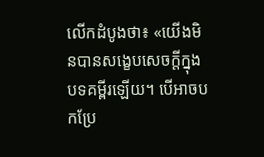លើកដំបូងថា៖ «យើងមិនបានសង្ខេបសេចក្ដីក្នុងបទគម្ពីរឡើយ។ បើអាចបកប្រែ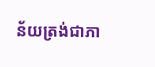ន័យត្រង់ជាភា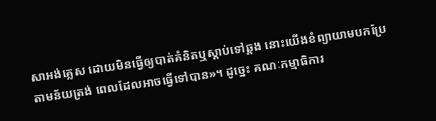សាអង់គ្លេស ដោយមិនធ្វើឲ្យបាត់គំនិតឬស្ដាប់ទៅឆ្គង នោះយើងខំព្យាយាមបកប្រែតាមន័យត្រង់ ពេលដែលអាចធ្វើទៅបាន»។ ដូច្នេះ គណៈកម្មាធិការ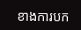ខាងការបក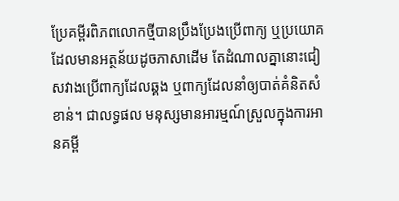ប្រែគម្ពីរពិភពលោកថ្មីបានប្រឹងប្រែងប្រើពាក្យ ឬប្រយោគដែលមានអត្ថន័យដូចភាសាដើម តែដំណាលគ្នានោះជៀសវាងប្រើពាក្យដែលឆ្គង ឬពាក្យដែលនាំឲ្យបាត់គំនិតសំខាន់។ ជាលទ្ធផល មនុស្សមានអារម្មណ៍ស្រួលក្នុងការអានគម្ពី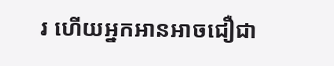រ ហើយអ្នកអានអាចជឿជា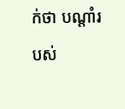ក់ថា បណ្ដាំរបស់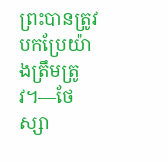ព្រះបានត្រូវបកប្រែយ៉ាងត្រឹមត្រូវ។—ថែស្សា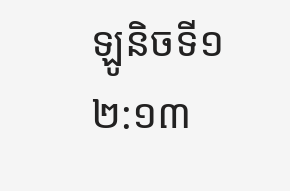ឡូនិចទី១ ២:១៣